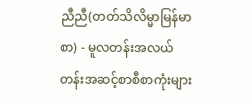ညီညီ(တတ်သိလိမ္မာမြန်မာစာ) - မူလတန်းအလယ်တန်းအဆင့်စာစီစာကုံးများ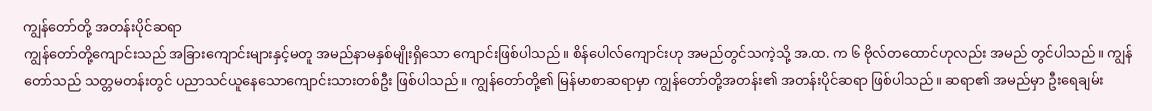ကျွန်တော်တို့ အတန်းပိုင်ဆရာ
ကျွန်တော်တို့ကျောင်းသည် အခြားကျောင်းများနှင့်မတူ အမည်နာမနှစ်မျိုးရှိသော ကျောင်းဖြစ်ပါသည်။ စိန်ပေါလ်ကျောင်းဟု အမည်တွင်သကဲ့သို့ အ.ထ. က ၆ ဗိုလ်တထောင်ဟုလည်း အမည် တွင်ပါသည်။ ကျွန်တော်သည် သတ္တမတန်းတွင် ပညာသင်ယူနေသောကျောင်းသားတစ်ဦး ဖြစ်ပါသည်။ ကျွန်တော်တို့၏ မြန်မာစာဆရာမှာ ကျွန်တော်တို့အတန်း၏ အတန်းပိုင်ဆရာ ဖြစ်ပါသည်။ ဆရာ၏ အမည်မှာ ဦးရေချမ်း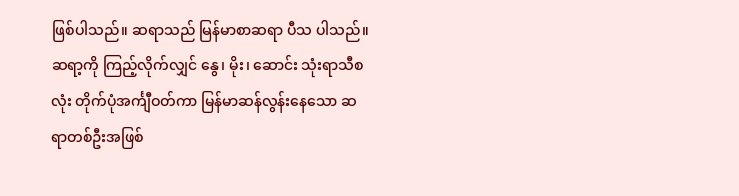ဖြစ်ပါသည်။ ဆရာသည် မြန်မာစာဆရာ ပီသ ပါသည်။ ဆရာ့ကို ကြည့်လိုက်လျှင် နွေ၊ မိုး၊ ဆောင်း သုံးရာသီစလုံး တိုက်ပုံအင်္ကျီဝတ်ကာ မြန်မာဆန်လွန်းနေသော ဆရာတစ်ဦးအဖြစ်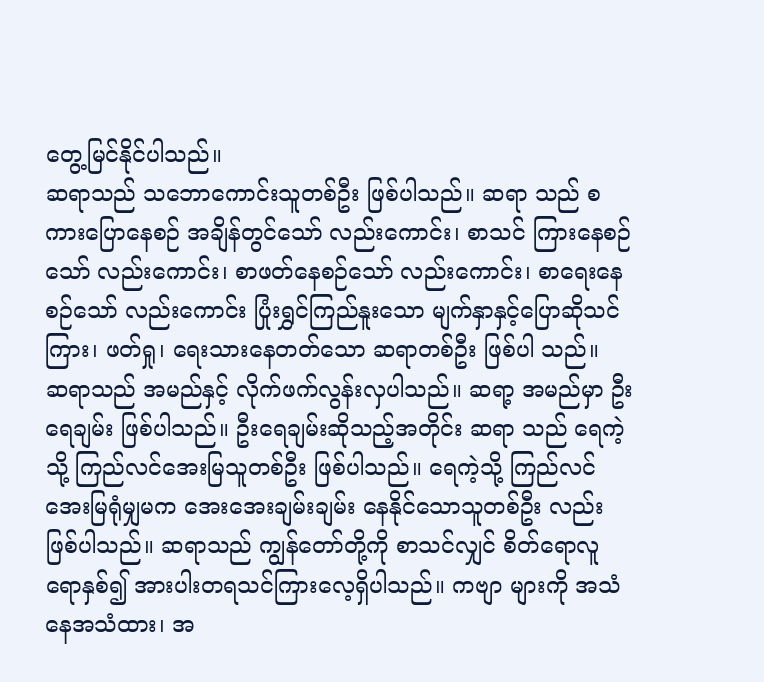တွေ့မြင်နိုင်ပါသည်။
ဆရာသည် သဘောကောင်းသူတစ်ဦး ဖြစ်ပါသည်။ ဆရာ သည် စကားပြောနေစဉ် အချိန်တွင်သော် လည်းကောင်း၊ စာသင် ကြားနေစဉ်သော် လည်းကောင်း၊ စာဖတ်နေစဉ်သော် လည်းကောင်း၊ စာရေးနေစဉ်သော် လည်းကောင်း ပြုံးရွှင်ကြည်နူးသော မျက်နှာနှင့်ပြောဆိုသင်ကြား၊ ဖတ်ရှု၊ ရေးသားနေတတ်သော ဆရာတစ်ဦး ဖြစ်ပါ သည်။
ဆရာသည် အမည်နှင့် လိုက်ဖက်လွန်းလှပါသည်။ ဆရာ့ အမည်မှာ ဦးရေချမ်း ဖြစ်ပါသည်။ ဦးရေချမ်းဆိုသည့်အတိုင်း ဆရာ သည် ရေကဲ့သို့ ကြည်လင်အေးမြသူတစ်ဦး ဖြစ်ပါသည်။ ရေကဲ့သို့ ကြည်လင်အေးမြရုံမျှမက အေးအေးချမ်းချမ်း နေနိုင်သောသူတစ်ဦး လည်း ဖြစ်ပါသည်။ ဆရာသည် ကျွန်တော်တို့ကို စာသင်လျှင် စိတ်ရောလူရောနှစ်၍ အားပါးတရသင်ကြားလေ့ရှိပါသည်။ ကဗျာ များကို အသံနေအသံထား၊ အ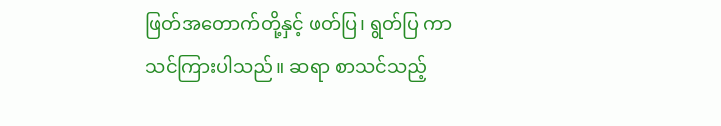ဖြတ်အတောက်တို့နှင့် ဖတ်ပြ၊ ရွတ်ပြ ကာ သင်ကြားပါသည်။ ဆရာ စာသင်သည့်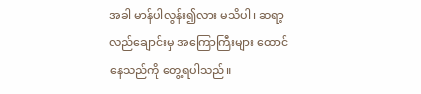အခါ မာန်ပါလွန်း၍လား မသိပါ၊ ဆရာ့လည်ချောင်းမှ အကြောကြီးများ ထောင်နေသည်ကို တွေ့ရပါသည်။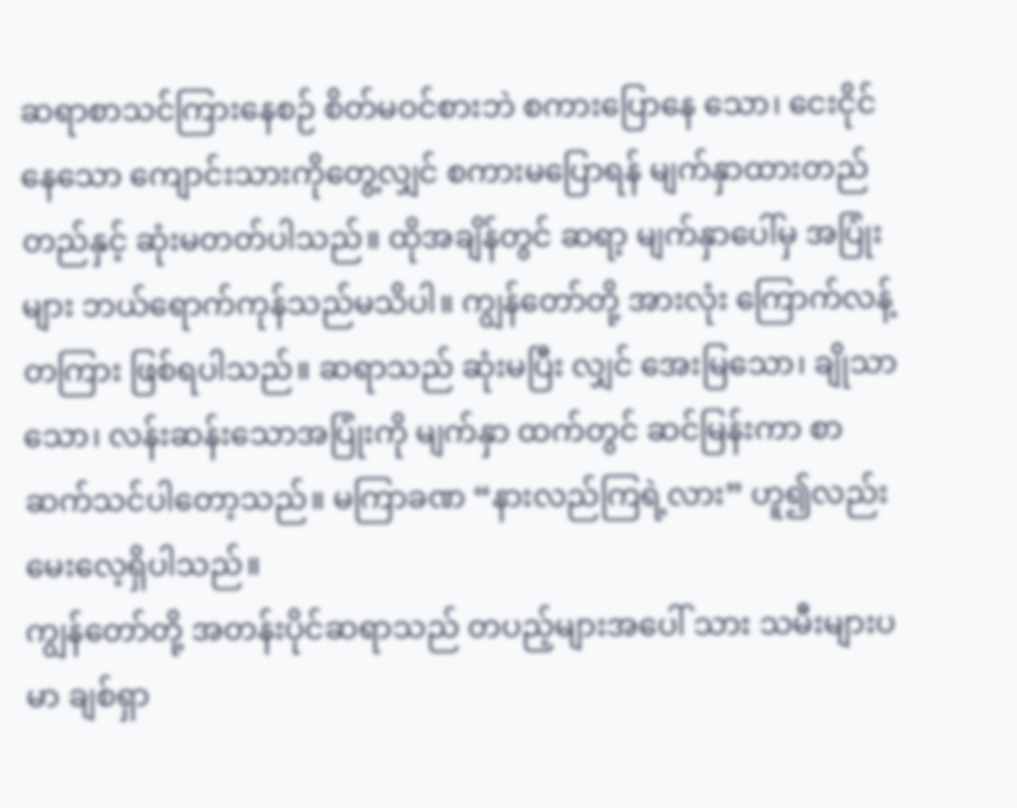ဆရာစာသင်ကြားနေစဉ် စိတ်မဝင်စားဘဲ စကားပြောနေ သော၊ ငေးငိုင်နေသော ကျောင်းသားကိုတွေ့လျှင် စကားမပြောရန် မျက်နှာထားတည်တည်နှင့် ဆုံးမတတ်ပါသည်။ ထိုအချိန်တွင် ဆရာ့ မျက်နှာပေါ်မှ အပြုံးများ ဘယ်ရောက်ကုန်သည်မသိပါ။ ကျွန်တော်တို့ အားလုံး ကြောက်လန့်တကြား ဖြစ်ရပါသည်။ ဆရာသည် ဆုံးမပြီး လျှင် အေးမြသော၊ ချိုသာသော၊ လန်းဆန်းသောအပြုံးကို မျက်နှာ ထက်တွင် ဆင်မြန်းကာ စာဆက်သင်ပါတော့သည်။ မကြာခဏ “နားလည်ကြရဲ့လား” ဟူ၍လည်း မေးလေ့ရှိပါသည်။
ကျွန်တော်တို့ အတန်းပိုင်ဆရာသည် တပည့်များအပေါ် သား သမီးများပမာ ချစ်ရှာ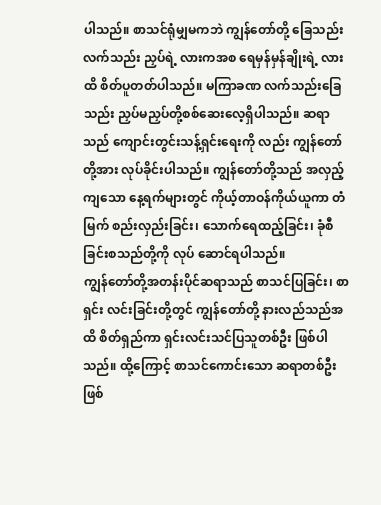ပါသည်။ စာသင်ရုံမျှမကဘဲ ကျွန်တော်တို့ ခြေသည်းလက်သည်း ညှပ်ရဲ့ လားကအစ ရေမှန်မှန်ချိုးရဲ့ လားထိ စိတ်ပူတတ်ပါသည်။ မကြာခဏ လက်သည်းခြေသည်း ညှပ်မညှပ်တို့စစ်ဆေးလေ့ရှိပါသည်။ ဆရာသည် ကျောင်းတွင်းသန့်ရှင်းရေးကို လည်း ကျွန်တော်တို့အား လုပ်ခိုင်းပါသည်။ ကျွန်တော်တို့သည် အလှည့်ကျသော နေ့ရက်များတွင် ကိုယ့်တာဝန်ကိုယ်ယူကာ တံမြက် စည်းလှည်းခြင်း၊ သောက်ရေထည့်ခြင်း၊ ခုံစီခြင်းစသည်တို့ကို လုပ် ဆောင်ရပါသည်။
ကျွန်တော်တို့အတန်းပိုင်ဆရာသည် စာသင်ပြခြင်း၊ စာရှင်း လင်းခြင်းတို့တွင် ကျွန်တော်တို့ နားလည်သည်အထိ စိတ်ရှည်ကာ ရှင်းလင်းသင်ပြသူတစ်ဦး ဖြစ်ပါသည်။ ထို့ကြောင့် စာသင်ကောင်းသော ဆရာတစ်ဦး ဖြစ်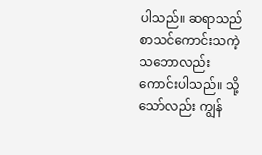ပါသည်။ ဆရာသည် စာသင်ကောင်းသကဲ့ သဘောလည်း ကောင်းပါသည်။ သို့သော်လည်း ကျွန်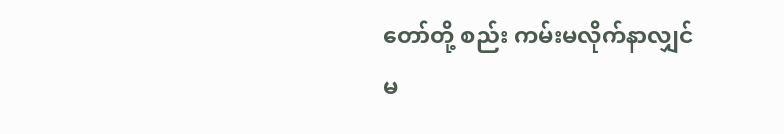တော်တို့ စည်း ကမ်းမလိုက်နာလျှင် မ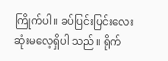ကြိုက်ပါ။ ခပ်ပြင်းပြင်းလေး ဆုံးမလေ့ရှိပါ သည်။ ရိုက်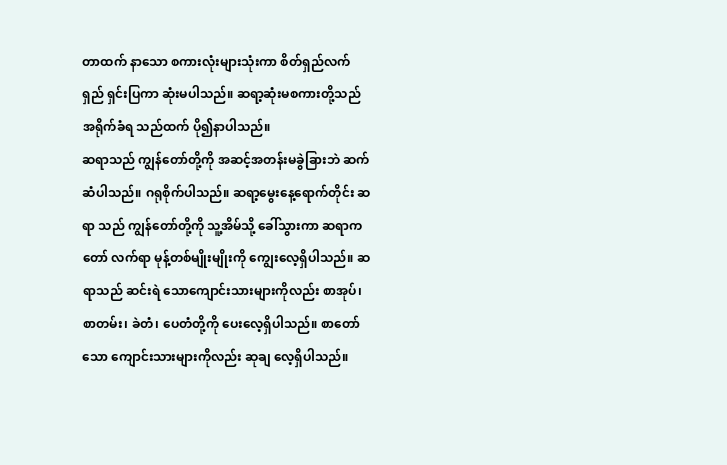တာထက် နာသော စကားလုံးများသုံးကာ စိတ်ရှည်လက် ရှည် ရှင်းပြကာ ဆုံးမပါသည်။ ဆရာ့ဆုံးမစကားတို့သည် အရိုက်ခံရ သည်ထက် ပို၍နာပါသည်။
ဆရာသည် ကျွန်တော်တို့ကို အဆင့်အတန်းမခွဲခြားဘဲ ဆက်ဆံပါသည်။ ဂရုစိုက်ပါသည်။ ဆရာ့မွေးနေ့ရောက်တိုင်း ဆရာ သည် ကျွန်တော်တို့ကို သူ့အိမ်သို့ ခေါ်သွားကာ ဆရာကတော် လက်ရာ မုန့်တစ်မျိုးမျိုးကို ကျွေးလေ့ရှိပါသည်။ ဆရာသည် ဆင်းရဲ သောကျောင်းသားများကိုလည်း စာအုပ်၊ စာတမ်း၊ ခဲတံ၊ ပေတံတို့ကို ပေးလေ့ရှိပါသည်။ စာတော်သော ကျောင်းသားများကိုလည်း ဆုချ လေ့ရှိပါသည်။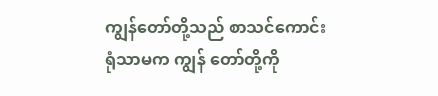ကျွန်တော်တို့သည် စာသင်ကောင်းရုံသာမက ကျွန် တော်တို့ကို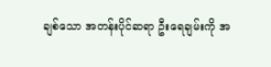ချစ်သော အတန်းပိုင်ဆရာ ဦးရေချမ်းကို အ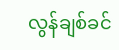လွန်ချစ်ခင်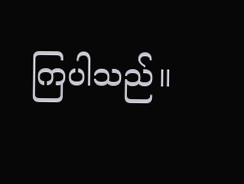ကြပါသည်။